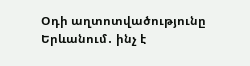Օդի աղտոտվածությունը Երևանում․ ինչ է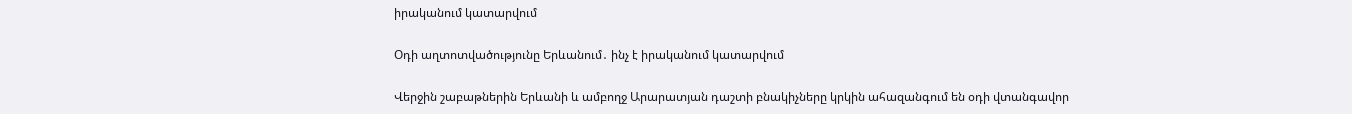իրականում կատարվում

Օդի աղտոտվածությունը Երևանում․ ինչ է իրականում կատարվում

Վերջին շաբաթներին Երևանի և ամբողջ Արարատյան դաշտի բնակիչները կրկին ահազանգում են օդի վտանգավոր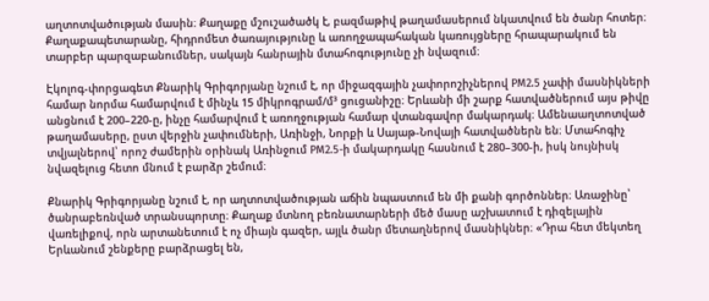աղտոտվածության մասին։ Քաղաքը մշուշածածկ է, բազմաթիվ թաղամասերում նկատվում են ծանր հոտեր։ Քաղաքապետարանը, հիդրոմետ ծառայությունը և առողջապահական կառույցները հրապարակում են տարբեր պարզաբանումներ, սակայն հանրային մտահոգությունը չի նվազում։

Էկոլոգ-փորցագետ Քնարիկ Գրիգորյանը նշում է, որ միջազգային չափորոշիչներով PM2.5 չափի մասնիկների համար նորմա համարվում է մինչև 15 միկրոգրամ/մ³ ցուցանիշը։ Երևանի մի շարք հատվածներում այս թիվը անցնում է 200–220-ը, ինչը համարվում է առողջության համար վտանգավոր մակարդակ։ Ամենաաղտոտված թաղամասերը, ըստ վերջին չափումների, Առինջի, Նորքի և Սայաթ-Նովայի հատվածներն են։ Մտահոգիչ տվյալներով՝ որոշ ժամերին օրինակ Առինջում PM2.5-ի մակարդակը հասնում է 280–300-ի, իսկ նույնիսկ նվազելուց հետո մնում է բարձր շեմում։

Քնարիկ Գրիգորյանը նշում է, որ աղտոտվածության աճին նպաստում են մի քանի գործոններ։ Առաջինը՝ ծանրաբեռնված տրանսպորտը։ Քաղաք մտնող բեռնատարների մեծ մասը աշխատում է դիզելային վառելիքով, որն արտանետում է ոչ միայն գազեր, այլև ծանր մետաղներով մասնիկներ։ «Դրա հետ մեկտեղ Երևանում շենքերը բարձրացել են,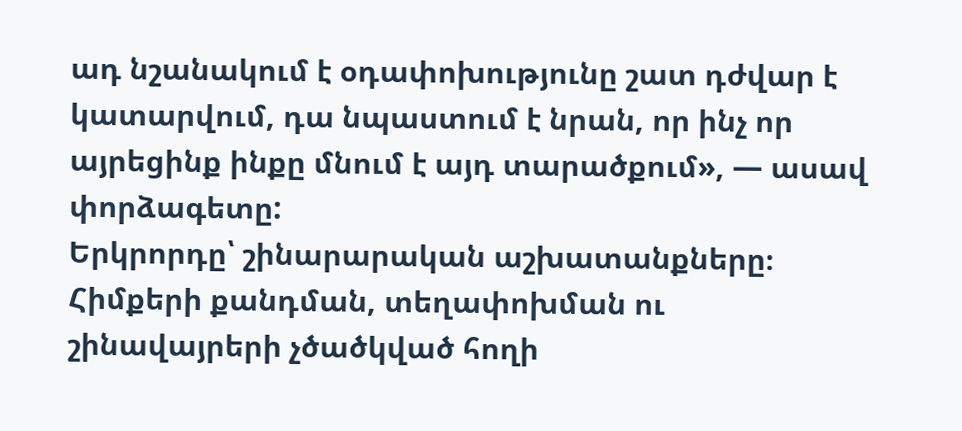ադ նշանակում է օդափոխությունը շատ դժվար է կատարվում, դա նպաստում է նրան, որ ինչ որ այրեցինք ինքը մնում է այդ տարածքում», — ասավ փորձագետը:
Երկրորդը՝ շինարարական աշխատանքները։ Հիմքերի քանդման, տեղափոխման ու շինավայրերի չծածկված հողի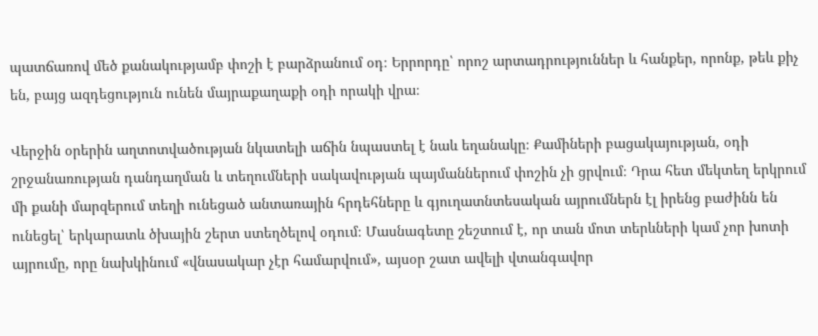պատճառով մեծ քանակությամբ փոշի է բարձրանում օդ։ Երրորդը՝ որոշ արտադրություններ և հանքեր, որոնք, թեև քիչ են, բայց ազդեցություն ունեն մայրաքաղաքի օդի որակի վրա։

Վերջին օրերին աղտոտվածության նկատելի աճին նպաստել է նաև եղանակը։ Քամիների բացակայության, օդի շրջանառության դանդաղման և տեղումների սակավության պայմաններում փոշին չի ցրվում։ Դրա հետ մեկտեղ երկրում մի քանի մարզերում տեղի ունեցած անտառային հրդեհները և գյուղատնտեսական այրումներն էլ իրենց բաժինն են ունեցել՝ երկարատև ծխային շերտ ստեղծելով օդում։ Մասնագետը շեշտում է, որ տան մոտ տերևների կամ չոր խոտի այրումը, որը նախկինում «վնասակար չէր համարվում», այսօր շատ ավելի վտանգավոր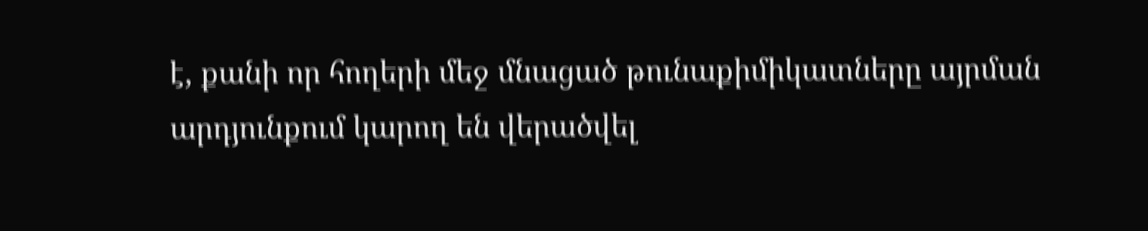է, քանի որ հողերի մեջ մնացած թունաքիմիկատները այրման արդյունքում կարող են վերածվել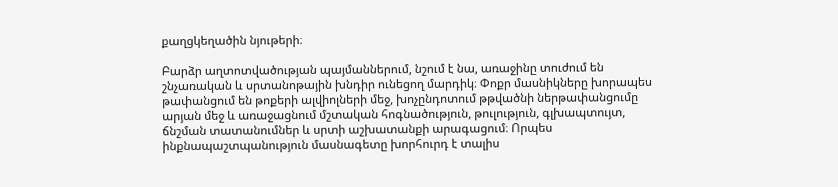քաղցկեղածին նյութերի։

Բարձր աղտոտվածության պայմաններում, նշում է նա, առաջինը տուժում են շնչառական և սրտանոթային խնդիր ունեցող մարդիկ։ Փոքր մասնիկները խորապես թափանցում են թոքերի ալվիոլների մեջ, խոչընդոտում թթվածնի ներթափանցումը արյան մեջ և առաջացնում մշտական հոգնածություն, թուլություն, գլխապտույտ, ճնշման տատանումներ և սրտի աշխատանքի արագացում։ Որպես ինքնապաշտպանություն մասնագետը խորհուրդ է տալիս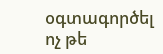օգտագործել ոչ թե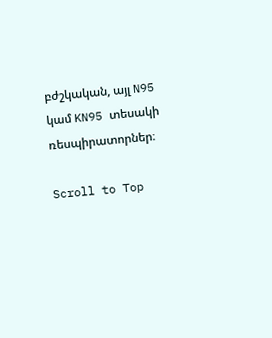բժշկական, այլ N95 կամ KN95 տեսակի ռեսպիրատորներ։

Scroll to Top